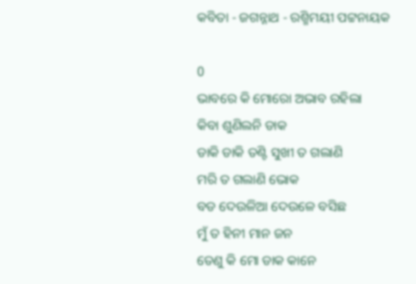କବିତା - ଜଗନ୍ନାଥ - ରଶ୍ମିମୟୀ ପଟ୍ଟନାୟକ

0
ଭାବରେ କି ମୋରୋ ଅଭାବ ରହିଲା
କିବା ଶୁଣିଲନି ଡାକ
ଡାକି ଡାକି ତଣ୍ଟି ସୁଖୀ ତ ଗଲାଣି
ମରି ତ ଗଲାଣି ଭୋକ
ବଡ ଦେଉଳିଆ ଦେଉଳେ ବସିଛ
ମୁଁ ତ ହିନୀ ମାନ ଜନ
ତେଣୁ କି ମୋ ଡାକ କାନେ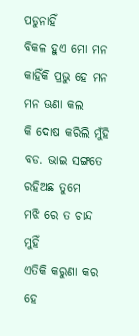ପଡୁନାହିଁ
ବିକଳ ହୁଏ ମୋ ମନ
କାହିଁକି ପ୍ରଭୁ ହେ ମନ ମନ ଊଣା କଲ
କି ଦୋଷ କରିଲି ମୁଁହି
ବଡ. ଭାଇ ସଙ୍ଗତେ ରହିଅଛ ତୁମେ
ମଝି ରେ ତ ଚାନ୍ଦ ମୁହିଁ
ଏତିକି କରୁଣା କର ହେ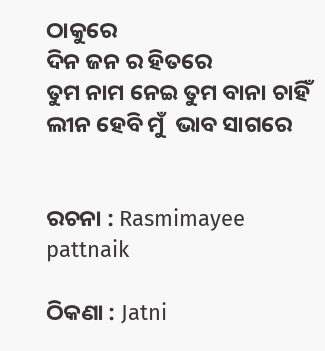ଠାକୁରେ
ଦିନ ଜନ ର ହିତରେ
ତୁମ ନାମ ନେଇ ତୁମ ବାନା ଚାହିଁ
ଲୀନ ହେବି ମୁଁ  ଭାବ ସାଗରେ


ରଚନା : Rasmimayee pattnaik

ଠିକଣା : Jatni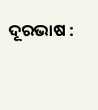ଦୂରଭାଷ :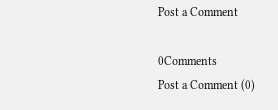Post a Comment

0Comments
Post a Comment (0)